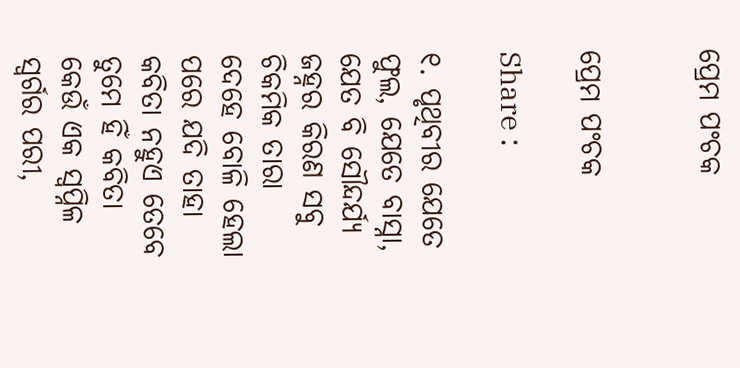ପ୍ରେମ ପଂଚକ


ପ୍ରେମ ପଂଚକ

Share :

୧. ପୃଥିବୀର ଯେତେ ଫୁଲ, ଯେତେ ବାସ୍ନା, ଯେତ ବି ସୌନ୍ଦର୍ଯ୍ୟ ଜହ୍ନର କିରଣ ସବୁ ଚିକମିକ ତାରା ଦେହେ ବୋଳି ହେଲା ପରେ ଯଦି ତାହା କବିତା ନହୁଏ ତେବେ ତୁମେ ହିଁ କବିତା କେଉଁ ଏକ ସ୍ବପ୍ନିଳ ସ୍ବର୍ଗର ପରୀ,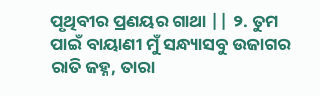ପୃଥିବୀର ପ୍ରଣୟର ଗାଥା || ୨. ତୁମ ପାଇଁ ବାୟାଣୀ ମୁଁ ସନ୍ଧ୍ୟାସବୁ ଉଜାଗର ରାତି ଜହ୍ନ, ତାରା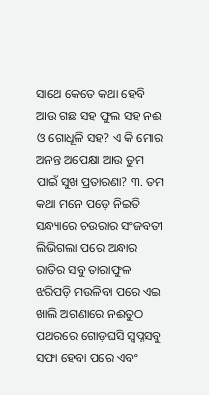ସାଥେ କେତେ କଥା ହେବି ଆଉ ଗଛ ସହ ଫୁଲ ସହ ନଈ ଓ ଗୋଧୂଳି ସହ? ଏ କି ମୋର ଅନନ୍ତ ଅପେକ୍ଷା ଆଉ ତୁମ ପାଇଁ ସୁଖ ପ୍ରତାରଣା? ୩. ତମ କଥା ମନେ ପଡ଼େ ନିଇତି ସନ୍ଧ୍ୟାରେ ଚଉରାର ସଂଜବତୀ ଲିଭିଗଲା ପରେ ଅନ୍ଧାର ରାତିର ସବୁ ତାରାଫୁଳ ଝରିପଡ଼ି ମଉଳିବା ପରେ ଏଇ ଖାଲି ଅଗଣାରେ ନଈତୁଠ ପଥରରେ ଗୋଡ଼ଘସି ସ୍ବପ୍ନସବୁ ସଫା ହେବା ପରେ ଏବଂ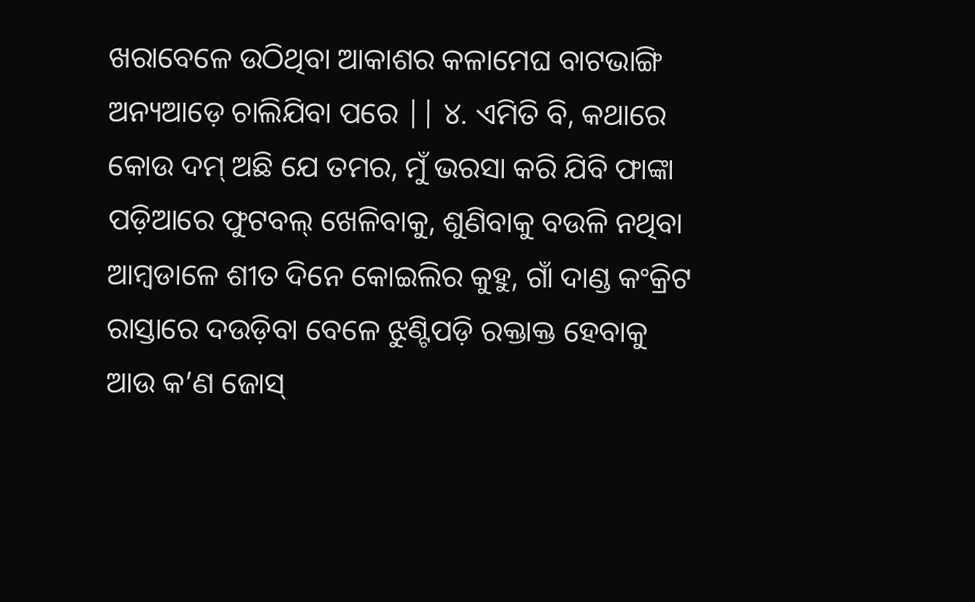ଖରାବେଳେ ଉଠିଥିବା ଆକାଶର କଳାମେଘ ବାଟଭାଙ୍ଗି ଅନ୍ୟଆଡ଼େ ଚାଲିଯିବା ପରେ || ୪. ଏମିତି ବି, କଥାରେ କୋଉ ଦମ୍ ଅଛି ଯେ ତମର, ମୁଁ ଭରସା କରି ଯିବି ଫାଙ୍କା ପଡ଼ିଆରେ ଫୁଟବଲ୍ ଖେଳିବାକୁ, ଶୁଣିବାକୁ ବଉଳି ନଥିବା ଆମ୍ବଡାଳେ ଶୀତ ଦିନେ କୋଇଲିର କୁହୁ, ଗାଁ ଦାଣ୍ଡ କଂକ୍ରିଟ ରାସ୍ତାରେ ଦଉଡ଼ିବା ବେଳେ ଝୁଣ୍ଟିପଡ଼ି ରକ୍ତାକ୍ତ ହେବାକୁ ଆଉ କ’ଣ ଜୋସ୍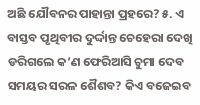ଅଛି ଯୌବନର ପାହାନ୍ତା ପ୍ରହରେ? ୫. ଏ ବାସ୍ତବ ପୃଥିବୀର ଦୁର୍ଦ୍ଦାନ୍ତ ଚେହେରା ଦେଖି ଡରିଗଲେ କ’ଣ ଫେରିଆସି ଚୁମା ଦେବ ସମୟର ସରଳ ଶୈଶବ? କିଏ ବଜେଇବ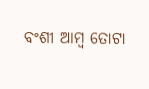ବଂଶୀ ଆମ୍ବ ତୋଟା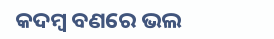କଦମ୍ବ ବଣରେ ଭଲ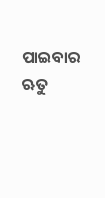ପାଇବାର ଋତୁ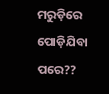ମରୁଡ଼ିରେ ପୋଡ଼ିଯିବା ପରେ??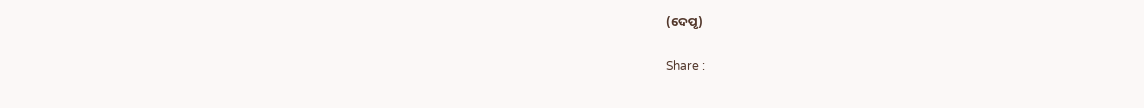(ଦେପୃ)

Share :